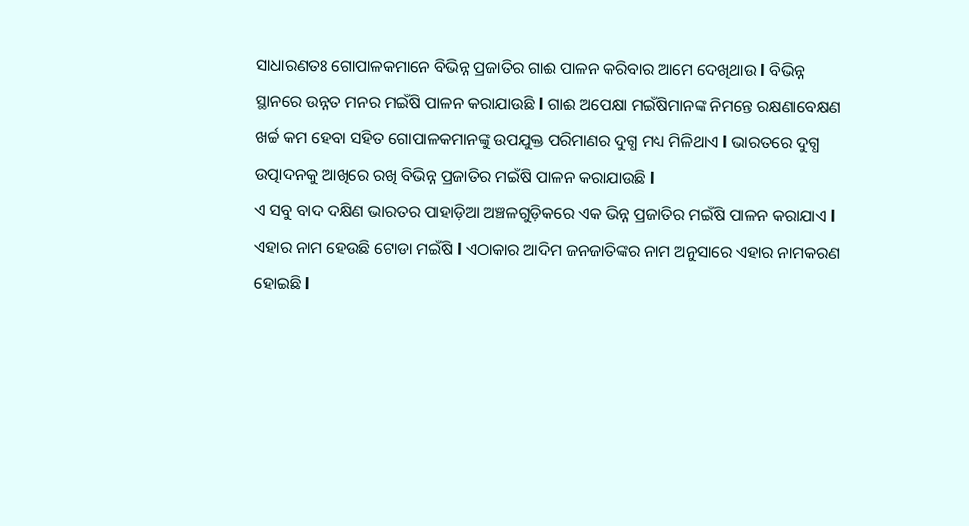ସାଧାରଣତଃ ଗୋପାଳକମାନେ ବିଭିନ୍ନ ପ୍ରଜାତିର ଗାଈ ପାଳନ କରିବାର ଆମେ ଦେଖିଥାଉ l ବିଭିନ୍ନ ସ୍ଥାନରେ ଉନ୍ନତ ମନର ମଇଁଷି ପାଳନ କରାଯାଉଛି l ଗାଈ ଅପେକ୍ଷା ମଇଁଷିମାନଙ୍କ ନିମନ୍ତେ ରକ୍ଷଣାବେକ୍ଷଣ ଖର୍ଚ୍ଚ କମ ହେବା ସହିତ ଗୋପାଳକମାନଙ୍କୁ ଉପଯୁକ୍ତ ପରିମାଣର ଦୁଗ୍ଧ ମଧ୍ୟ ମିଳିଥାଏ l ଭାରତରେ ଦୁଗ୍ଧ ଉତ୍ପାଦନକୁ ଆଖିରେ ରଖି ବିଭିନ୍ନ ପ୍ରଜାତିର ମଇଁଷି ପାଳନ କରାଯାଉଛି l
ଏ ସବୁ ବାଦ ଦକ୍ଷିଣ ଭାରତର ପାହାଡ଼ିଆ ଅଞ୍ଚଳଗୁଡ଼ିକରେ ଏକ ଭିନ୍ନ ପ୍ରଜାତିର ମଇଁଷି ପାଳନ କରାଯାଏ l ଏହାର ନାମ ହେଉଛି ଟୋଡା ମଇଁଷି l ଏଠାକାର ଆଦିମ ଜନଜାତିଙ୍କର ନାମ ଅନୁସାରେ ଏହାର ନାମକରଣ ହୋଇଛି l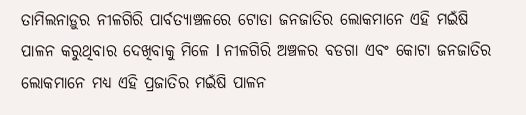ତାମିଲନାଡ଼ୁର ନୀଳଗିରି ପାର୍ବତ୍ୟାଞ୍ଚଳରେ ଟୋଡା ଜନଜାତିର ଲୋକମାନେ ଏହି ମଇଁଷି ପାଳନ କରୁଥିବାର ଦେଖିବାକୁ ମିଳେ l ନୀଳଗିରି ଅଞ୍ଚଳର ବଡଗା ଏବଂ କୋଟା ଜନଜାତିର ଲୋକମାନେ ମଧ୍ୟ ଏହି ପ୍ରଜାତିର ମଇଁଷି ପାଳନ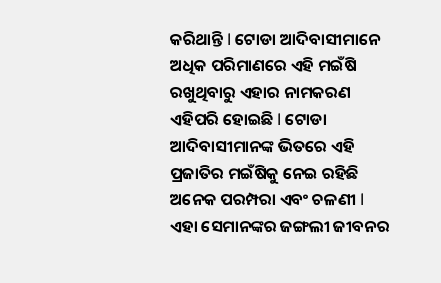କରିଥାନ୍ତି l ଟୋଡା ଆଦିବାସୀମାନେ ଅଧିକ ପରିମାଣରେ ଏହି ମଇଁଷି ରଖୁଥିବାରୁ ଏହାର ନାମକରଣ ଏହିପରି ହୋଇଛି l ଟୋଡା ଆଦିବାସୀମାନଙ୍କ ଭିତରେ ଏହି ପ୍ରଜାତିର ମଇଁଷିକୁ ନେଇ ରହିଛି ଅନେକ ପରମ୍ପରା ଏବଂ ଚଳଣୀ l ଏହା ସେମାନଙ୍କର ଜଙ୍ଗଲୀ ଜୀବନର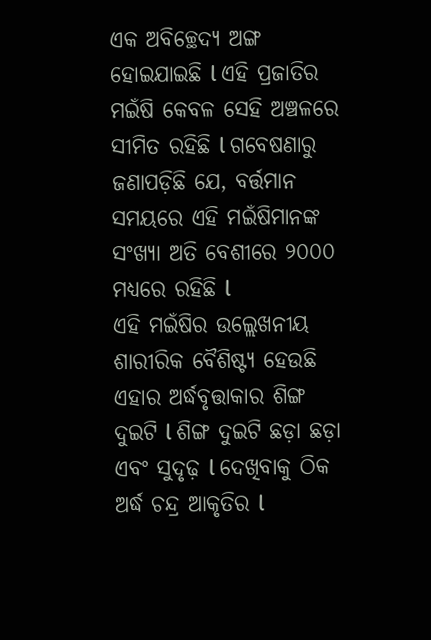ଏକ ଅବିଚ୍ଛେଦ୍ୟ ଅଙ୍ଗ ହୋଇଯାଇଛି l ଏହି ପ୍ରଜାତିର ମଇଁଷି କେବଳ ସେହି ଅଞ୍ଚଳରେ ସୀମିତ ରହିଛି l ଗବେଷଣାରୁ ଜଣାପଡ଼ିଛି ଯେ, ବର୍ତ୍ତମାନ ସମୟରେ ଏହି ମଇଁଷିମାନଙ୍କ ସଂଖ୍ୟା ଅତି ବେଶୀରେ ୨୦୦୦ ମଧ୍ୟରେ ରହିଛି l
ଏହି ମଇଁଷିର ଉଲ୍ଲେଖନୀୟ ଶାରୀରିକ ବୈଶିଷ୍ଟ୍ୟ ହେଉଛି ଏହାର ଅର୍ଦ୍ଧବୃତ୍ତାକାର ଶିଙ୍ଗ ଦୁଇଟି l ଶିଙ୍ଗ ଦୁଇଟି ଛଡ଼ା ଛଡ଼ା ଏବଂ ସୁଦୃଢ଼ l ଦେଖିବାକୁ ଠିକ ଅର୍ଦ୍ଧ ଚନ୍ଦ୍ର ଆକୃତିର l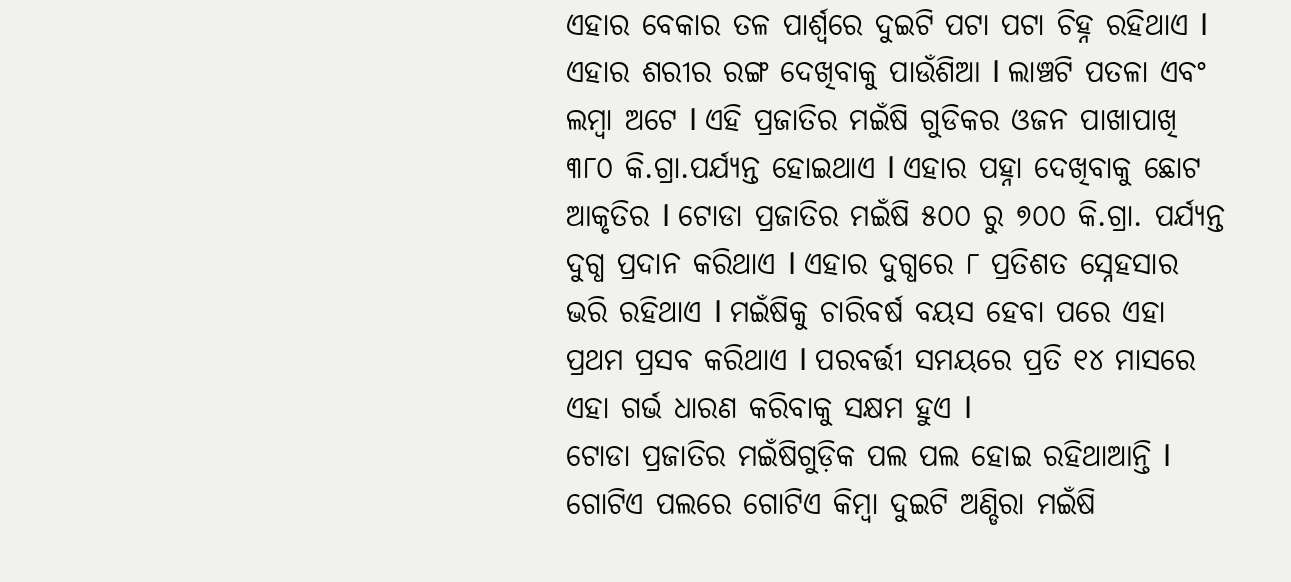ଏହାର ବେକାର ତଳ ପାର୍ଶ୍ୱରେ ଦୁଇଟି ପଟା ପଟା ଚିହ୍ନ ରହିଥାଏ l ଏହାର ଶରୀର ରଙ୍ଗ ଦେଖିବାକୁ ପାଉଁଶିଆ l ଲାଞ୍ଚଟି ପତଳା ଏବଂ ଲମ୍ବା ଅଟେ l ଏହି ପ୍ରଜାତିର ମଇଁଷି ଗୁଡିକର ଓଜନ ପାଖାପାଖି ୩୮୦ କି.ଗ୍ରା.ପର୍ଯ୍ୟନ୍ତ ହୋଇଥାଏ l ଏହାର ପହ୍ନା ଦେଖିବାକୁ ଛୋଟ ଆକୃତିର l ଟୋଡା ପ୍ରଜାତିର ମଇଁଷି ୫୦୦ ରୁ ୭୦୦ କି.ଗ୍ରା. ପର୍ଯ୍ୟନ୍ତ ଦୁଗ୍ଧ ପ୍ରଦାନ କରିଥାଏ l ଏହାର ଦୁଗ୍ଧରେ ୮ ପ୍ରତିଶତ ସ୍ନେହସାର ଭରି ରହିଥାଏ l ମଇଁଷିକୁ ଚାରିବର୍ଷ ବୟସ ହେବା ପରେ ଏହା ପ୍ରଥମ ପ୍ରସବ କରିଥାଏ l ପରବର୍ତ୍ତୀ ସମୟରେ ପ୍ରତି ୧୪ ମାସରେ ଏହା ଗର୍ଭ ଧାରଣ କରିବାକୁ ସକ୍ଷମ ହୁଏ l
ଟୋଡା ପ୍ରଜାତିର ମଇଁଷିଗୁଡ଼ିକ ପଲ ପଲ ହୋଇ ରହିଥାଆନ୍ତି l ଗୋଟିଏ ପଲରେ ଗୋଟିଏ କିମ୍ବା ଦୁଇଟି ଅଣ୍ଡିରା ମଇଁଷି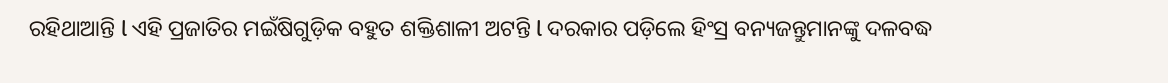ରହିଥାଆନ୍ତି l ଏହି ପ୍ରଜାତିର ମଇଁଷିଗୁଡ଼ିକ ବହୁତ ଶକ୍ତିଶାଳୀ ଅଟନ୍ତି l ଦରକାର ପଡ଼ିଲେ ହିଂସ୍ର ବନ୍ୟଜନ୍ତୁମାନଙ୍କୁ ଦଳବଦ୍ଧ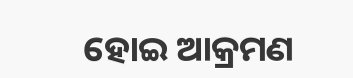ହୋଇ ଆକ୍ରମଣ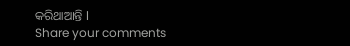କରିଥାଆନ୍ତି l
Share your comments